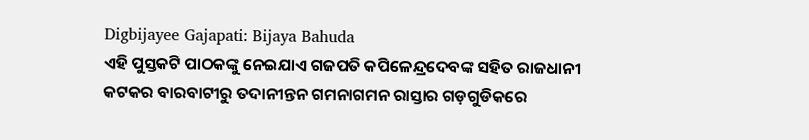Digbijayee Gajapati: Bijaya Bahuda
ଏହି ପୁସ୍ତକଟି ପାଠକଙ୍କୁ ନେଇଯାଏ ଗଜପତି କପିଳେନ୍ଦ୍ରଦେବଙ୍କ ସହିତ ରାଜଧାନୀ କଟକର ବାରବାଟୀରୁ ତଦାନୀନ୍ତନ ଗମନାଗମନ ରାସ୍ତାର ଗଡ଼ଗୁଡିକରେ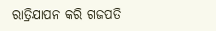ରାତ୍ରିଯାପନ କରି ଗଜପତି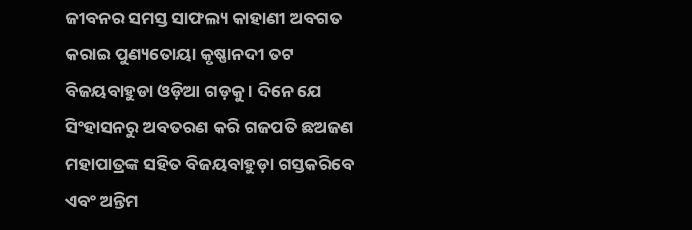ଜୀବନର ସମସ୍ତ ସାଫଲ୍ୟ କାହାଣୀ ଅବଗତ କରାଇ ପୁଣ୍ୟତୋୟା କୃଷ୍ଣାନଦୀ ତଟ ବିଜୟବାହୁଡା ଓଡ଼ିଆ ଗଡ଼କୁ । ଦିନେ ଯେ ସିଂହାସନରୁ ଅବତରଣ କରି ଗଜପତି ଛଅଜଣ ମହାପାତ୍ରଙ୍କ ସହିତ ବିଜୟବାହୁଡ଼ା ଗସ୍ତକରିବେ ଏବଂ ଅନ୍ତିମ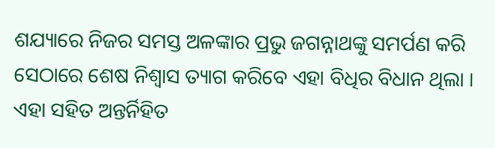ଶଯ୍ୟାରେ ନିଜର ସମସ୍ତ ଅଳଙ୍କାର ପ୍ରଭୁ ଜଗନ୍ନାଥଙ୍କୁ ସମର୍ପଣ କରି ସେଠାରେ ଶେଷ ନିଶ୍ୱାସ ତ୍ୟାଗ କରିବେ ଏହା ବିଧିର ବିଧାନ ଥିଲା । ଏହା ସହିତ ଅନ୍ତର୍ନିହିତ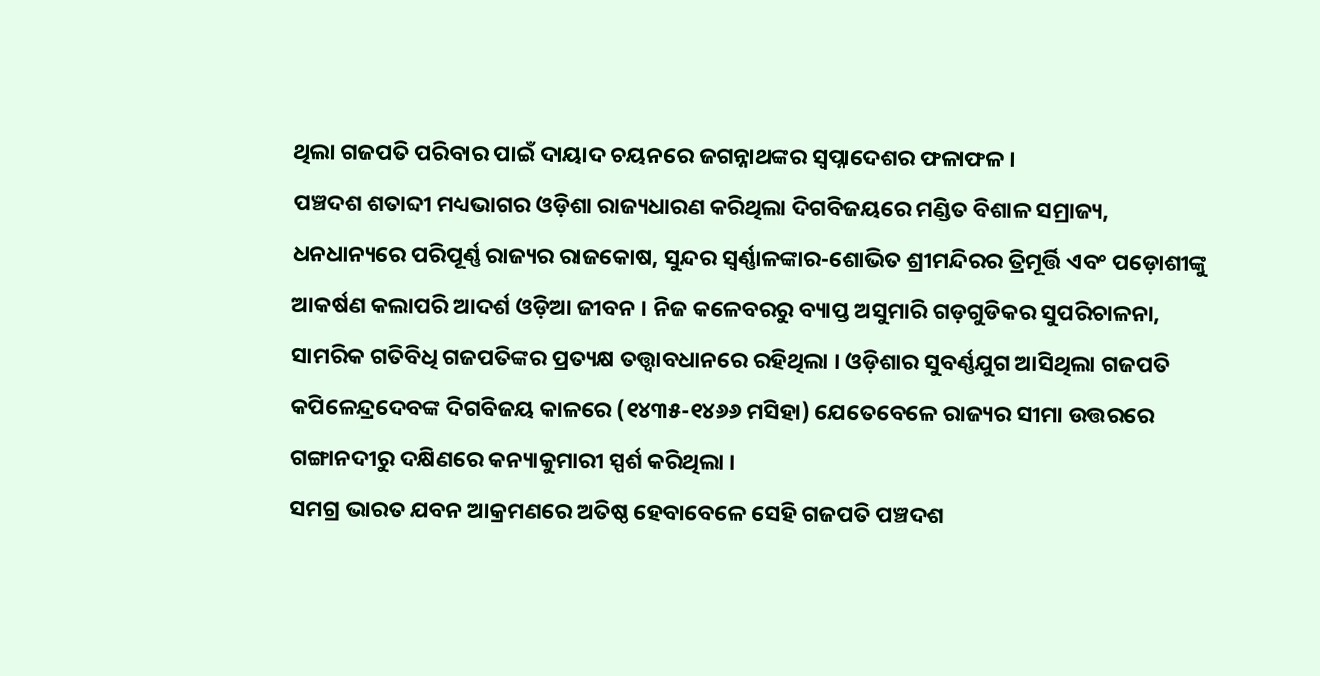ଥିଲା ଗଜପତି ପରିବାର ପାଇଁ ଦାୟାଦ ଚୟନରେ ଜଗନ୍ନାଥଙ୍କର ସ୍ୱପ୍ନାଦେଶର ଫଳାଫଳ ।
ପଞ୍ଚଦଶ ଶତାବ୍ଦୀ ମଧ୍ୟଭାଗର ଓଡ଼ିଶା ରାଜ୍ୟଧାରଣ କରିଥିଲା ଦିଗବିଜୟରେ ମଣ୍ଡିତ ବିଶାଳ ସମ୍ରାଜ୍ୟ, ଧନଧାନ୍ୟରେ ପରିପୂର୍ଣ୍ଣ ରାଜ୍ୟର ରାଜକୋଷ, ସୁନ୍ଦର ସ୍ୱର୍ଣ୍ଣାଳଙ୍କାର-ଶୋଭିତ ଶ୍ରୀମନ୍ଦିରର ତ୍ରିମୂର୍ତ୍ତି ଏବଂ ପଡ଼ୋଶୀଙ୍କୁ ଆକର୍ଷଣ କଲାପରି ଆଦର୍ଶ ଓଡ଼ିଆ ଜୀବନ । ନିଜ କଳେବରରୁ ବ୍ୟାପ୍ତ ଅସୁମାରି ଗଡ଼ଗୁଡିକର ସୁପରିଚାଳନା, ସାମରିକ ଗତିବିଧି ଗଜପତିଙ୍କର ପ୍ରତ୍ୟକ୍ଷ ତତ୍ତ୍ୱାବଧାନରେ ରହିଥିଲା । ଓଡ଼ିଶାର ସୁବର୍ଣ୍ଣଯୁଗ ଆସିଥିଲା ଗଜପତି କପିଳେନ୍ଦ୍ରଦେବଙ୍କ ଦିଗବିଜୟ କାଳରେ (୧୪୩୫-୧୪୬୬ ମସିହା) ଯେତେବେଳେ ରାଜ୍ୟର ସୀମା ଉତ୍ତରରେ ଗଙ୍ଗାନଦୀରୁ ଦକ୍ଷିଣରେ କନ୍ୟାକୁମାରୀ ସ୍ପର୍ଶ କରିଥିଲା ।
ସମଗ୍ର ଭାରତ ଯବନ ଆକ୍ରମଣରେ ଅତିଷ୍ଠ ହେବାବେଳେ ସେହି ଗଜପତି ପଞ୍ଚଦଶ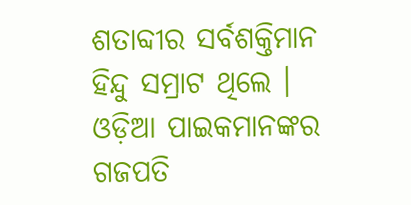ଶତାବ୍ଦୀର ସର୍ବଶକ୍ତିମାନ ହିନ୍ଦୁ ସମ୍ରାଟ ଥିଲେ । ଓଡ଼ିଆ ପାଇକମାନଙ୍କର ଗଜପତି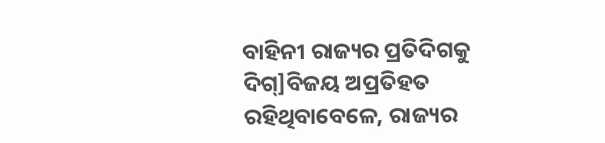ବାହିନୀ ରାଜ୍ୟର ପ୍ରତିଦିଗକୁ ଦିଗ୍]ବିଜୟ ଅପ୍ରତିହତ ରହିଥିବାବେଳେ, ରାଜ୍ୟର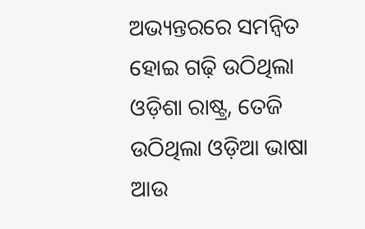ଅଭ୍ୟନ୍ତରରେ ସମନ୍ୱିତ ହୋଇ ଗଢ଼ି ଉଠିଥିଲା ଓଡ଼ିଶା ରାଷ୍ଟ୍ର, ତେଜି ଉଠିଥିଲା ଓଡ଼ିଆ ଭାଷା ଆଉ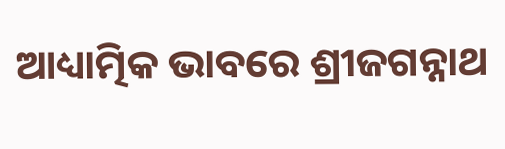ଆଧ୍ୟାତ୍ମିକ ଭାବରେ ଶ୍ରୀଜଗନ୍ନାଥ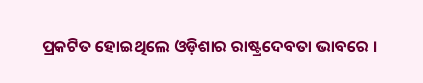ପ୍ରକଟିତ ହୋଇଥିଲେ ଓଡ଼ିଶାର ରାଷ୍ଟ୍ରଦେବତା ଭାବରେ ।